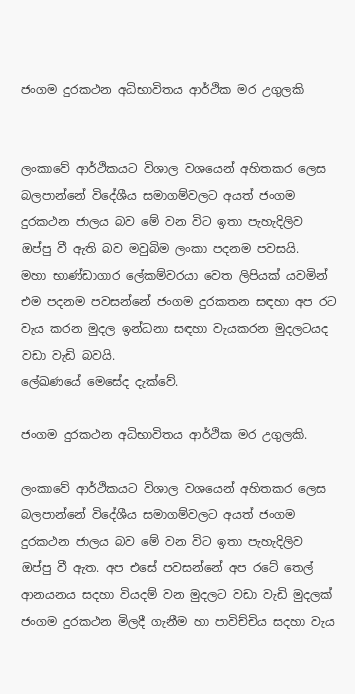ජංගම දුරකථන අධිභාවිතය ආර්ථික මර උගුලකි


ලංකාවේ ආර්ථිකයට විශාල වශයෙන් අහිතකර ලෙස බලපාන්නේ විදේශීය සමාගම්වලට අයත් ජංගම දුරකථන ජාලය බව මේ වන විට ඉතා පැහැදිලිව ඔප්පු වී ඇති බව මවුබිම ලංකා පදනම පවසයි.
මහා භාණ්ඩාගාර ලේකම්වරයා වෙත ලිපියක් යවමින් එම පදනම පවසන්නේ ජංගම දුරකතන සඳහා අප රට වැය කරන මුදල ඉන්ධනා සඳහා වැයකරන මුදලටයද වඩා වැඩි බවයි.
ලේඛණයේ මෙසේද දැක්වේ.

ජංගම දුරකථන අධිභාවිතය ආර්ථික මර උගුලකි.

ලංකාවේ ආර්ථිකයට විශාල වශයෙන් අහිතකර ලෙස බලපාන්නේ විදේශීය සමාගම්වලට අයත් ජංගම දුරකථන ජාලය බව මේ වන විට ඉතා පැහැදිලිව ඔප්පු වී ඇත. අප එසේ පවසන්නේ අප රටේ තෙල් ආනයනය සදහා වියදම් වන මුදලට වඩා වැඩි මුදලක් ජංගම දුරකථන මිලදී ගැනීම හා පාවිච්චිය සදහා වැය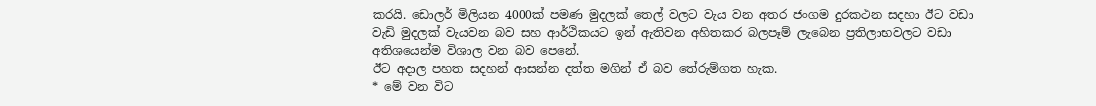කරයි. ඩොලර් මිලියන 4000ක් පමණ මුදලක් තෙල් වලට වැය වන අතර ජංගම දුරකථන සදහා ඊට වඩා වැඩි මුදලක් වැයවන බව සහ ආර්ථිකයට ඉන් ඇතිවන අහිතකර බලපෑම් ලැබෙන ප්‍රතිලාභවලට වඩා අතිශයෙන්ම විශාල වන බව පෙනේ.
ඊට අදාල පහත සදහන් ආසන්න දත්ත මගින් ඒ බව තේරුම්ගත හැක.
* මේ වන විට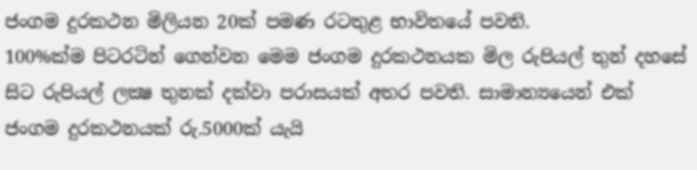ජංගම දුරකථන මිලියන 20ක් පමණ රටතුළ භාවිතයේ පවති.
100%ක්ම පිටරටින් ගෙන්වන මෙම ජංගම දුරකථනයක මිල රුපියල් තුන් දහසේ සිට රුපියල් ලක්‍ෂ තුනක් දක්වා පරාසයක් අතර පවති. සාමාන්‍යයෙන් එක් ජංගම දුරකථනයක් රු.5000ක් යැයි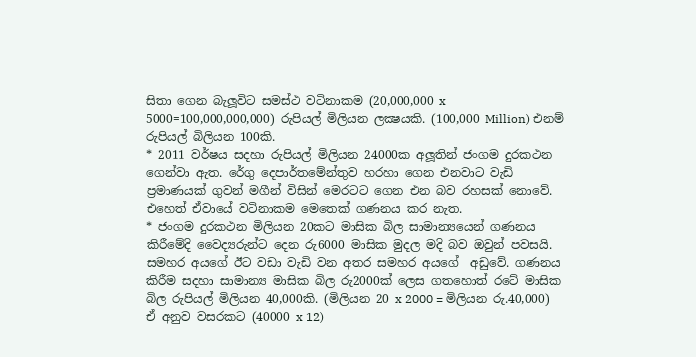සිතා ගෙන බැලූවිට සමස්ථ වටිනාකම (20,000,000 x 5000=100,000,000,000) රුපියල් මිලියන ලක්‍ෂයකි. (100,000 Million) එනම් රුපියල් බිලියන 100කි.
* 2011 වර්ෂය සදහා රුපියල් මිලියන 24000ක අලූතින් ජංගම දුරකථන ගෙන්වා ඇත. රේගු දෙපාර්තමේන්තුව හරහා ගෙන එනවාට වැඩි ප්‍රමාණයක් ගුවන් මගීන් විසින් මෙරටට ගෙන එන බව රහසක් නොවේ. එහෙත් ඒවායේ වටිනාකම මෙතෙක් ගණනය කර නැත.
* ජංගම දුරකථන මිලියන 20කට මාසික බිල සාමාන්‍යයෙන් ගණනය කිරීමේදි වෛද්‍යරුන්ට දෙන රු6000 මාසික මුදල මදි බව ඔවුන් පවසයි. සමහර අයගේ ඊට වඩා වැඩි වන අතර සමහර අයගේ  අඩුවේ. ගණනය කිරීම සදහා සාමාන්‍ය මාසික බිල රු2000ක් ලෙස ගතහොත් රටේ මාසික බිල රුපියල් මිලියන 40,000කි. (මිලියන 20 x 2000 = මිලියන රු.40,000)
ඒ අනුව වසරකට (40000 x 12)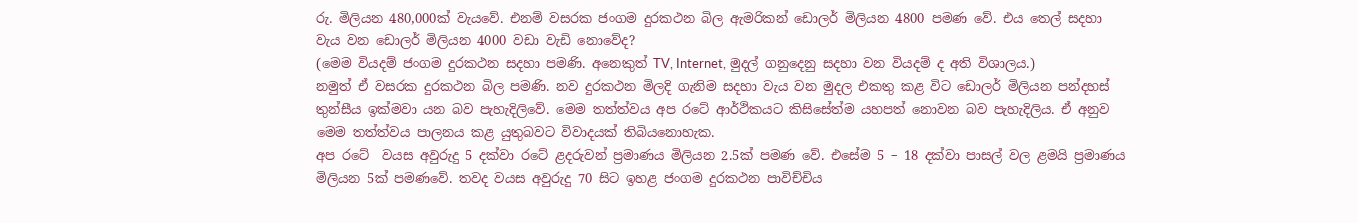රු. මිලියන 480,000ක් වැයවේ. එනම් වසරක ජංගම දුරකථන බිල ඇමරිකන් ඩොලර් මිලියන 4800 පමණ වේ. එය තෙල් සදහා වැය වන ඩොලර් මිලියන 4000 වඩා වැඩි නොවේද?
(මෙම වියදම් ජංගම දුරකථන සදහා පමණි. අනෙකුත් TV, Internet, මුදල් ගනුදෙනු සදහා වන වියදම් ද අති විශාලය.)
නමුත් ඒ වසරක දුරකථන බිල පමණි. නව දුරකථන මිලදි ගැනිම සදහා වැය වන මුදල එකතු කළ විට ඩොලර් මිලියන පන්දහස් තුන්සීය ඉක්මවා යන බව පැහැදිලිවේ. මෙම තත්ත්වය අප රටේ ආර්ථිකයට කිසිසේත්ම යහපත් නොවන බව පැහැදිලිය. ඒ අනුව මෙම තත්ත්වය පාලනය කළ යුතුබවට විවාදයක් තිබියනොහැක.
අප රටේ  වයස අවුරුදු 5 දක්වා රටේ ළදරුවන් ප්‍රමාණය මිලියන 2.5ක් පමණ වේ. එසේම 5 – 18 දක්වා පාසල් වල ළමයි ප්‍රමාණය මිලියන 5ක් පමණවේ. තවද වයස අවුරුදු 70 සිට ඉහළ ජංගම දුරකථන පාවිච්චිය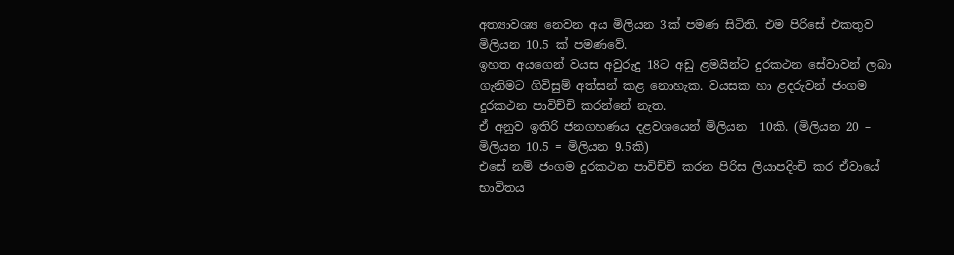අත්‍යාවශ්‍ය නෙවන අය මිලියන 3ක් පමණ සිටිති. එම පිරිසේ එකතුව මිලියන 10.5 ක් පමණවේ.
ඉහත අයගෙන් වයස අවුරුදු 18ට අඩු ළමයින්ට දුරකථන සේවාවන් ලබා ගැනිමට ගිවිසුම් අත්සන් කළ නොහැක. වයසක හා ළදරුවන් ජංගම දුරකථන පාවිච්චි කරන්නේ නැත.
ඒ අනුව ඉතිරි ජනගහණය දළවශයෙන් මිලියන  10කි. (මිලියන 20 – මිලියන 10.5 = මිලියන 9.5කි)
එසේ නම් ජංගම දුරකථන පාවිච්චි කරන පිරිස ලියාපදිංචි කර ඒවායේ භාවිතය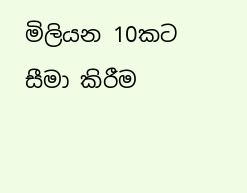මිලියන 10කට සීමා කිරීම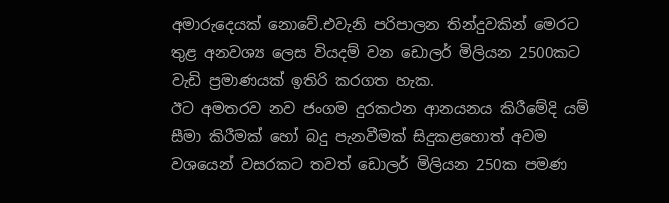අමාරුදෙයක් නොවේ.එවැනි පරිපාලන තින්දුවකින් මෙරට තුළ අනවශ්‍ය ලෙස වියදම් වන ඩොලර් මිලියන 2500කට වැඩි ප්‍රමාණයක් ඉතිරි කරගත හැක.
ඊට අමතරව නව ජංගම දුරකථන ආනයනය කිරීමේදි යම් සීමා කිරීමක් හෝ බදු පැනවීමක් සිදුකළහොත් අවම වශයෙන් වසරකට තවත් ඩොලර් මිලියන 250ක පමණ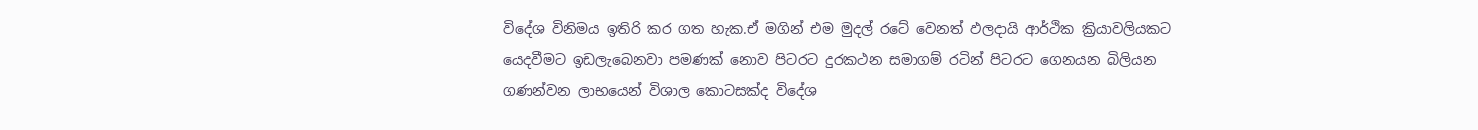විදේශ විනිමය ඉතිරි කර ගත හැක.ඒ මගින් එම මුදල් රටේ වෙනත් ඵලදායි ආර්ථික ක්‍රියාවලියකට යෙදවීමට ඉඩලැබෙනවා පමණක් නොව පිටරට දුරකථන සමාගම් රටින් පිටරට ගෙනයන බිලියන ගණන්වන ලාභයෙන් විශාල කොටසක්ද විදේශ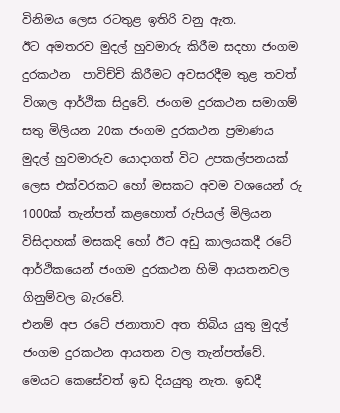විනිමය ලෙස රටතුළ ඉතිරි වනු ඇත.
ඊට අමතරව මුදල් හුවමාරු කිරීම සදහා ජංගම දුරකථන  පාවිච්චි කිරීමට අවසරදීම තුළ තවත් විශාල ආර්ථික සිදුවේ. ජංගම දුරකථන සමාගම් සතු මිලියන 20ක ජංගම දුරකථන ප්‍රමාණය මුදල් හුවමාරුව යොදාගත් විට උපකල්පනයක් ලෙස එක්වරකට හෝ මසකට අවම වශයෙන් රු 1000ක් තැන්පත් කළහොත් රුපියල් මිලියන විසිදාහක් මසකදි හෝ ඊට අඩු කාලයකදී රටේ ආර්ථිකයෙන් ජංගම දුරකථන හිමි ආයතනවල ගිනුම්වල බැරවේ.
එනම් අප රටේ ජනාතාව අත තිබිය යුතු මුදල් ජංගම දුරකථන ආයතන වල තැන්පත්වේ. මෙයට කෙසේවත් ඉඩ දියයුතු නැත. ඉඩදී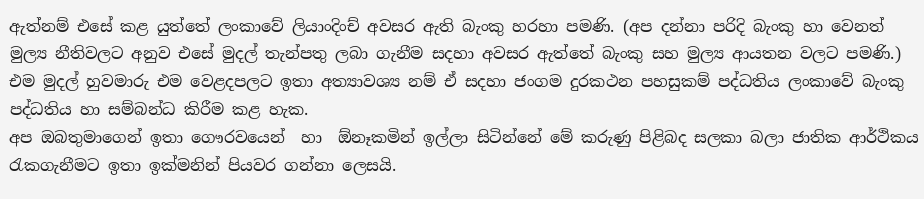ඇත්නම් එසේ කළ යුත්තේ ලංකාවේ ලියාංදිංච් අවසර ඇති බැංකු හරහා පමණි. (අප දන්නා පරිදි බැංකු හා වෙනත් මුල්‍ය නීතිවලට අනුව එසේ මුදල් තැන්පතු ලබා ගැනීම සදහා අවසර ඇත්තේ බැංකු සහ මුල්‍ය ආයතන වලට පමණි.) එම මුදල් හුවමාරු එම වෙළදපලට ඉතා අත්‍යාවශ්‍ය නම් ඒ සදහා ජංගම දුරකථන පහසුකම් පද්ධතිය ලංකාවේ බැංකු පද්ධතිය හා සම්බන්ධ කිරීම කළ හැක.
අප ඔබතුමාගෙන් ඉතා ගෞරවයෙන්  හා  ඕනෑකමින් ඉල්ලා සිටින්නේ මේ කරුණු පිළිබද සලකා බලා ජාතික ආර්ථිකය රැකගැනීමට ඉතා ඉක්මනින් පියවර ගන්නා ලෙසයි.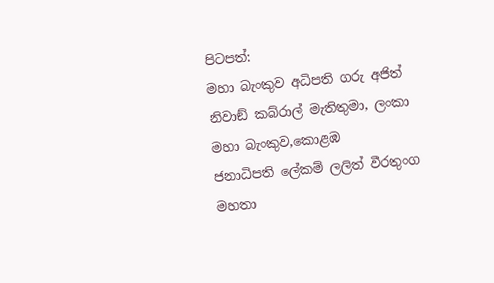පිටපත්:
මහා බැංකුව අධිපති ගරු අජිත් නිවාඞ් කබ්රාල් මැතිතුමා, ලංකා මහා බැංකුව,කොළඹ
ජනාධිපති ලේකම් ලලිත් වීරතුංග මහතා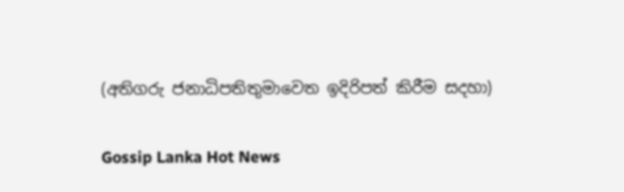(අතිගරු ජනාධිපතිතුමාවෙත ඉදිරිපත් කිරීම සදහා)

Gossip Lanka Hot News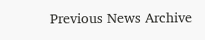Previous News Archive